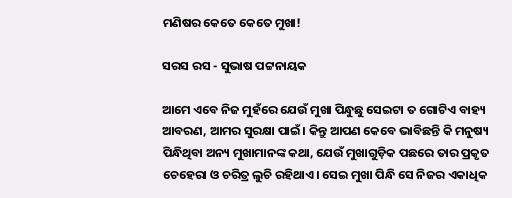ମଣିଷର କେ‌ତେ କେତେ ମୁଖା!

ସରସ ରସ - ସୁଭାଷ ପଟ୍ଟନାୟକ

ଆମେ ଏବେ ନିଜ ମୁହଁରେ ଯେଉଁ ମୁଖା ପିନ୍ଧୁଛୁ ସେଇଟା ତ ଗୋଟିଏ ବାହ୍ୟ ଆବରଣ, ଆମର ସୁରକ୍ଷା ପାଇଁ। କିନ୍ତୁ ଆପଣ କେବେ ଭାବିଛନ୍ତି କି ମନୁଷ୍ୟ ପିନ୍ଧିଥିବା ଅନ୍ୟ ମୁଖାମାନଙ୍କ କଥା, ଯେଉଁ ମୁଖାଗୁଡ଼ିକ ପଛରେ ତାର ପ୍ରକୃତ ଚେହେରା ଓ ଚରିତ୍ର ଲୁଚି ରହିଥାଏ। ସେଇ ମୁଖା ପିନ୍ଧି ସେ ନିଜର ଏକାଧିକ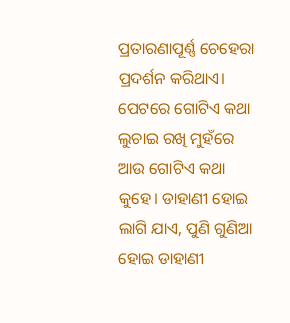ପ୍ରତାରଣାପୂର୍ଣ୍ଣ ଚେହେରା ପ୍ରଦର୍ଶନ କରିଥାଏ। ପେଟରେ ଗୋଟିଏ କଥା ଲୁଚାଇ ରଖି ମୁହଁରେ ଆଉ ଗୋଟିଏ କଥା କୁହେ। ଡାହାଣୀ ହୋଇ ଲାଗି ଯାଏ, ପୁଣି ଗୁଣିଆ ହୋଇ ଡାହାଣୀ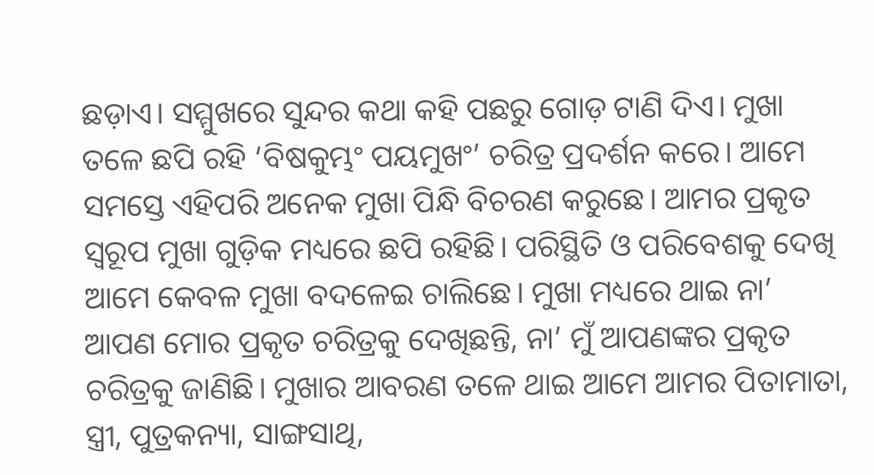ଛଡ଼ାଏ। ସମ୍ମୁଖରେ ସୁନ୍ଦର କଥା କହି ପଛରୁ ଗୋଡ଼ ଟାଣି ଦିଏ। ମୁଖା ତଳେ ଛପି ରହି ‘ବିଷକୁମ୍ଭଂ ପୟମୁଖଂ’ ଚରିତ୍ର ପ୍ରଦର୍ଶନ କରେ। ଆମେ ସମସ୍ତେ ଏହିପରି ଅନେକ ମୁଖା ପିନ୍ଧି ବିଚରଣ କରୁଛେ। ଆମର ପ୍ରକୃତ ସ୍ବରୂପ ମୁଖା ଗୁଡ଼ିକ ମଧ୍ୟରେ ଛପି ରହିଛି। ପରିସ୍ଥିତି ଓ ପରିବେଶକୁ ଦେଖି ଆମେ କେବଳ ମୁଖା ବଦଳେଇ ଚାଲିଛେ। ମୁଖା ମଧ୍ୟରେ ଥାଇ ନା’ ଆପଣ ମୋର ପ୍ରକୃତ ଚରିତ୍ରକୁ ଦେଖିଛନ୍ତି, ନା’ ମୁଁ ଆପଣଙ୍କର ପ୍ରକୃତ ଚରିତ୍ରକୁ ଜାଣିଛି। ମୁଖାର ଆବରଣ ତଳେ ଥାଇ ଆମେ ଆମର ପିତାମାତା, ସ୍ତ୍ରୀ, ପୁତ୍ରକନ୍ୟା, ସାଙ୍ଗସାଥି,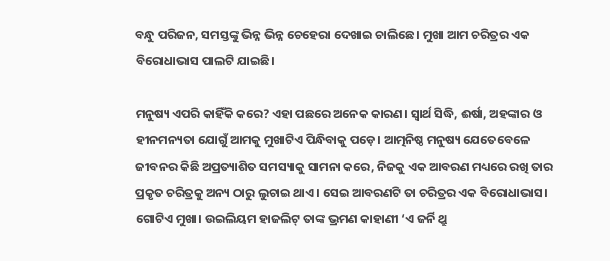ବନ୍ଧୁ ପରିଜନ, ସମସ୍ତଙ୍କୁ ଭିନ୍ନ ଭିନ୍ନ ଚେହେରା ଦେଖାଇ ଚାଲିଛେ। ମୁଖା ଆମ ଚରିତ୍ରର ଏକ ବିରୋଧାଭାସ ପାଲଟି ଯାଇଛି।

ମନୁଷ୍ୟ ଏପରି କାହିଁକି କରେ? ଏହା ପଛରେ ଅନେକ କାରଣ। ସ୍ବାର୍ଥ ସିଦ୍ଧି, ଈର୍ଷା, ଅହଙ୍କାର ଓ ହୀନମନ୍ୟତା ଯୋଗୁଁ ଆମକୁ ମୁଖାଟିଏ ପିନ୍ଧିବାକୁ ପଡ଼େ। ଆତ୍ମନିଷ୍ଠ ମନୁଷ୍ୟ ଯେତେବେଳେ ଜୀବନର କିଛି ଅପ୍ରତ୍ୟାଶିତ ସମସ୍ୟାକୁ ସାମନା କରେ, ନିଜକୁ ଏକ ଆବରଣ ମଧ୍ୟରେ ରଖି ତାର ପ୍ରକୃତ ଚରିତ୍ରକୁ ଅନ୍ୟ ଠାରୁ ଲୁଚାଇ ଥାଏ। ସେଇ ଆବରଣଟି ତା ଚରିତ୍ରର ଏକ ବିରୋଧାଭାସ। ଗୋଟିଏ ମୁଖା। ଉଇଲିୟମ ହାଜଲିଟ୍ ତାଙ୍କ ଭ୍ରମଣ କାହାଣୀ ‘ଏ ଜର୍ନି ଥ୍ରୁ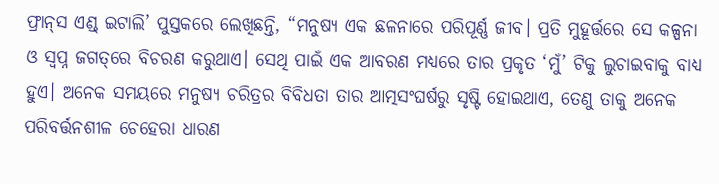ଫ୍ରାନ୍‌ସ ଏଣ୍ଡ୍ ଇଟାଲି’ ପୁସ୍ତକରେ ଲେଖିଛନ୍ତି, “ମନୁଷ୍ୟ ଏକ ଛଳନାରେ ପରିପୂର୍ଣ୍ଣ ଜୀବ। ପ୍ରତି ମୁହୂର୍ତ୍ତରେ ସେ କଳ୍ପନା ଓ ସ୍ବପ୍ନ ଜଗତ୍‌ରେ ବିଚରଣ କରୁଥାଏ। ସେଥି ପାଇଁ ଏକ ଆବରଣ ମଧ୍ୟରେ ତାର ପ୍ରକୃତ ‘ମୁଁ’ ଟିକୁ ଲୁଚାଇବାକୁ ବାଧ୍ୟ ହୁଏ। ଅନେକ ସମୟରେ ମନୁଷ୍ୟ ଚରିତ୍ରର ବିବିଧତା ତାର ଆତ୍ମସଂଘର୍ଷରୁ ସୃଷ୍ଟି ହୋଇଥାଏ, ତେଣୁ ତାକୁ ଅନେକ ପରିବର୍ତ୍ତନଶୀଳ ଚେହେରା ଧାରଣ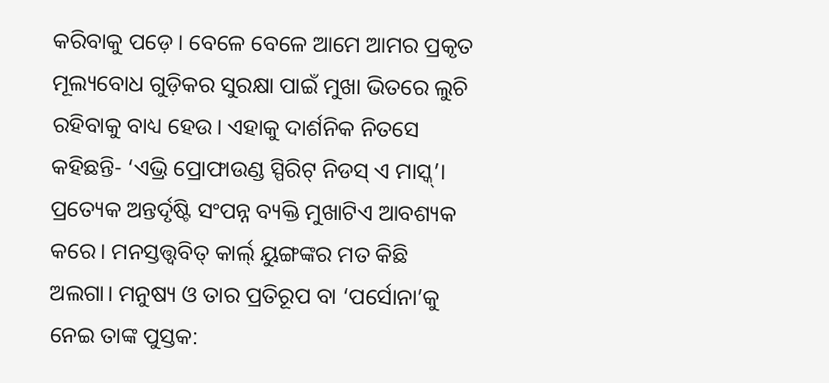କରିବାକୁ ପଡ଼େ। ବେଳେ ବେଳେ ଆମେ ଆମର ପ୍ରକୃତ ମୂଲ୍ୟବୋଧ ଗୁଡ଼ିକର ସୁରକ୍ଷା ପାଇଁ ମୁଖା ଭିତରେ ଲୁଚି ରହିବାକୁ ବାଧ୍ୟ ହେଉ। ଏହାକୁ ଦାର୍ଶନିକ ନିତସେ କହିଛନ୍ତି- ‘ଏଭ୍ରି ପ୍ରୋଫାଉଣ୍ଡ ସ୍ପିରିଟ୍ ନିଡସ୍ ଏ ମାସ୍କ୍’। ପ୍ରତ୍ୟେକ ଅନ୍ତର୍ଦୃଷ୍ଟି ସଂପନ୍ନ ବ୍ୟକ୍ତି ମୁଖାଟିଏ ଆବଶ୍ୟକ କରେ। ମନସ୍ତତ୍ତ୍ବବିତ୍ କାର୍ଲ‍୍ ୟୁଙ୍ଗଙ୍କର ମତ କିଛି ଅଲଗା। ମନୁଷ୍ୟ ଓ ତାର ପ୍ରତିରୂପ ବା ‘ପର୍ସୋନା’କୁ ନେଇ ତାଙ୍କ ପୁସ୍ତକ: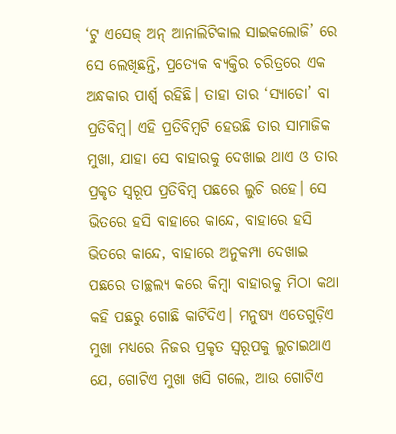‘ଟୁ ଏସେଜ୍ ଅନ୍ ଆନାଲିଟିକାଲ ସାଇକଲୋଜି’ ରେ ସେ ଲେଖିଛନ୍ତି, ପ୍ରତ୍ୟେକ ବ୍ୟକ୍ତିର ଚରିତ୍ରରେ ଏକ ଅନ୍ଧକାର ପାର୍ଶ୍ବ ରହିଛି। ତାହା ତାର ‘ସ୍ୟାଡୋ’ ବା ପ୍ରତିବିମ୍ବ। ଏହି ପ୍ରତିବିମ୍ବଟି ହେଉଛି ତାର ସାମାଜିକ ମୁଖା, ଯାହା ସେ ବାହାରକୁ ଦେଖାଇ ଥାଏ ଓ ତାର ପ୍ରକୃତ ସ୍ବରୂପ ପ୍ରତିବିମ୍ବ ପଛରେ ଲୁଚି ରହେ। ସେ ଭିତରେ ହସି ବାହାରେ କାନ୍ଦେ, ବାହାରେ ହସି ଭିତରେ କାନ୍ଦେ, ବାହାରେ ଅନୁକମ୍ପା ଦେଖାଇ ପଛରେ ତାଚ୍ଛଲ୍ୟ କରେ କିମ୍ବା ବାହାରକୁ ମିଠା କଥା କହି ପଛରୁ ଗୋଛି କାଟିଦିଏ। ମନୁଷ୍ୟ ଏତେଗୁଡ଼ିଏ ମୁଖା ମଧ୍ୟରେ ନିଜର ପ୍ରକୃତ ସ୍ବରୂପକୁ ଲୁଚାଇଥାଏ ଯେ, ଗୋଟିଏ ମୁଖା ଖସି ଗଲେ, ଆଉ ଗୋଟିଏ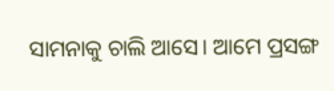ସାମନାକୁ ଚାଲି ଆସେ। ଆମେ ପ୍ରସଙ୍ଗ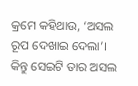କ୍ରମେ କହିଥାଉ, ‘ଅସଲ ରୂପ ଦେଖାଇ ଦେଲା’। କିନ୍ତୁ ସେଇଟି ତାର ଅସଲ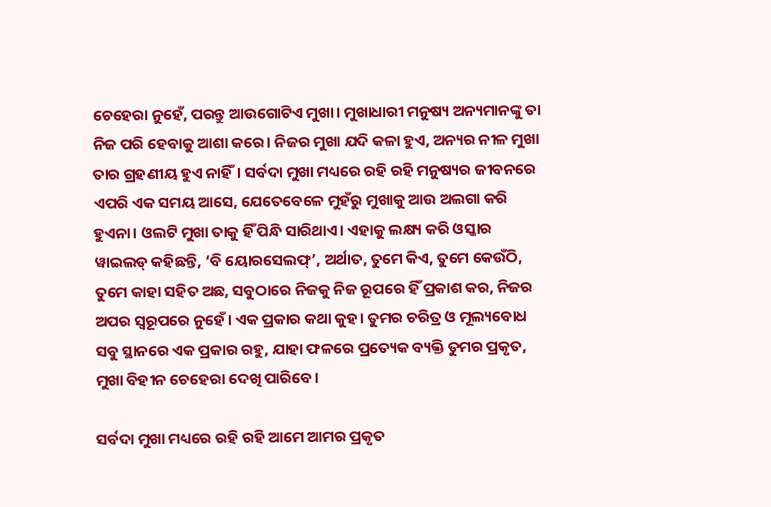ଚେହେରା ନୁହେଁ, ପରନ୍ତୁ ଆଉଗୋଟିଏ ମୁଖା। ମୁଖାଧାରୀ ମନୁଷ୍ୟ ଅନ୍ୟମାନଙ୍କୁ ତା ନିଜ ପରି ହେବାକୁ ଆଶା କରେ। ନିଜର ମୁଖା ଯଦି କଳା ହୁଏ, ଅନ୍ୟର ନୀଳ ମୁଖା ତାର ଗ୍ରହଣୀୟ ହୁଏ ନାହିଁ। ସର୍ବଦା ମୁଖା ମଧ୍ୟରେ ରହି ରହି ମନୁଷ୍ୟର ଜୀବନରେ ଏପରି ଏକ ସମୟ ଆସେ, ଯେତେବେଳେ ମୁହଁରୁ ମୁଖାକୁ ଆଉ ଅଲଗା କରି ହୁଏନା। ଓଲଟି ମୁଖା ତାକୁ ହିଁ ପିନ୍ଧି ସାରିଥାଏ। ଏହାକୁ ଲକ୍ଷ୍ୟ କରି ଓସ୍କାର ୱାଇଲଡ୍ କହିଛନ୍ତି, ‘ବି ୟୋରସେଲଫ୍’, ଅର୍ଥାତ, ତୁମେ କିଏ, ତୁମେ କେଉଁଠି, ତୁମେ କାହା ସହିତ ଅଛ, ସବୁଠାରେ ନିଜକୁ ନିଜ ରୂପରେ ହିଁ ପ୍ରକାଶ କର, ନିଜର ଅପର ସ୍ବରୂପରେ ନୁହେଁ। ଏକ ପ୍ରକାର କଥା କୁହ। ତୁମର ଚରିତ୍ର ଓ ମୂଲ୍ୟବୋଧ ସବୁ ସ୍ଥାନରେ ଏକ ପ୍ରକାର ରହୁ, ଯାହା ଫଳରେ ପ୍ରତ୍ୟେକ ବ୍ୟକ୍ତି ତୁମର ପ୍ରକୃତ, ମୁଖା ବିହୀନ ଚେହେରା ଦେଖି ପାରିବେ।

ସର୍ବଦା ମୁଖା ମଧ୍ୟରେ ରହି ରହି ଆମେ ଆମର ପ୍ରକୃତ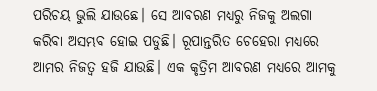ପରିଚୟ ଭୁଲି ଯାଉଛେ। ସେ ଆବରଣ ମଧ୍ୟରୁ ନିଜକୁ ଅଲଗା କରିବା ଅସମ୍ଭବ ହୋଇ ପଡୁଛି। ରୂପାନ୍ତରିତ ଚେହେରା ମଧ୍ୟରେ ଆମର ନିଜତ୍ବ ହଜି ଯାଉଛି। ଏକ କୃତ୍ରିମ ଆବରଣ ମଧ୍ୟରେ ଆମକୁ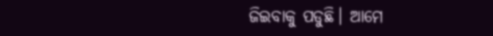ଜିଇବାକୁ ପଡୁଛି। ଆମେ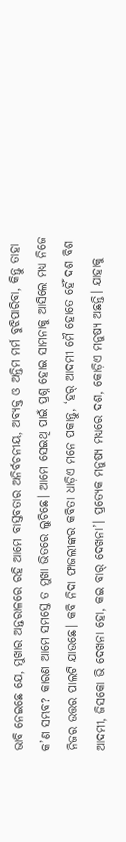ଭାବି ନେଇଛେ ଯେ, ମୁଖାର ଅନ୍ତରାଳରେ ରହି ଆମେ ବାସ୍ତବତାର ଅନିର୍ବଚନୀୟ, ଅବ୍ୟକ୍ତ ଓ ଅନ୍ତିମ ମର୍ମ ବୁଝିପାରିବା, କିନ୍ତୁ ତାହା କ’ଣ ସମ୍ଭବ? କାରଣ ଆମେ ସମସ୍ତେ ତ ମୁଖା ଭିତରେ ଲୁଚିଛେ। ଆମେ ସେଇଥି ପାଇଁ ପ୍ରଶ୍ନ ହୋଇ ସାମନାକୁ ଆସିଲେ ମଧ୍ୟ ନିଜେ ନିଜର ଉତ୍ତର ପାଲଟି ଯାଉଛେ। କବି ନିଦା ଫାଜଲୀଙ୍କର କବିତା ଧାଡ଼ିଏ ମନେ ପକାନ୍ତୁ, ‘ହର୍ ଆଦମୀ ମୈ ହୋତେ ହୈଁ ଦଶ ବିଶ ଆଦମୀ, ଜିସକୋ ଭି ଦେଖନା ହୋ, କଇ ବାର୍ ଦେଖନା’। ପ୍ରତ୍ୟେକ ମନୁଷ୍ୟ ମଧ୍ୟରେ ଦଶ, କୋଡ଼ିଏ ମନୁଷ୍ୟ ଅଛନ୍ତି। ଯାହାକୁ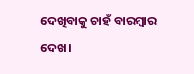ଦେଖିବାକୁ ଚାହଁ ବାରମ୍ବାର ଦେଖ।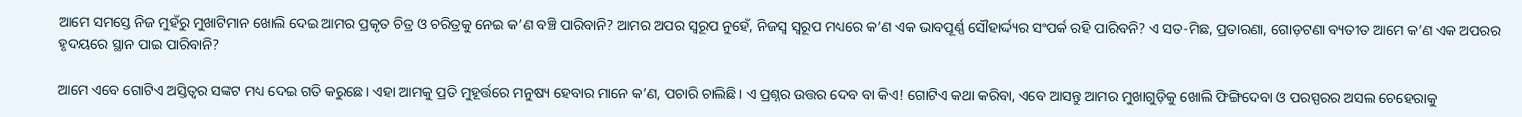ଆମେ ସମସ୍ତେ ନିଜ ମୁହଁରୁ ମୁଖାଟିମାନ ଖୋଲି ଦେଇ ଆମର ପ୍ରକୃତ ଚିତ୍ର ଓ ଚରିତ୍ରକୁ ନେଇ କ’ଣ ବଞ୍ଚି ପାରିବାନି? ଆମର ଅପର ସ୍ବରୂପ ନୁହେଁ, ନିଜସ୍ବ ସ୍ବରୂପ ମଧ୍ୟରେ କ’ଣ ଏକ ଭାବପୂର୍ଣ୍ଣ ସୌହାର୍ଦ୍ଦ୍ୟର ସଂପର୍କ ରହି ପାରିବନି? ଏ ସତ-ମିଛ, ପ୍ରତାରଣା, ଗୋଡ଼ଟଣା ବ୍ୟତୀତ ଆମେ କ’ଣ ଏକ ଅପରର ହୃଦୟରେ ସ୍ଥାନ ପାଇ ପାରିବାନି?

ଆମେ ଏବେ ଗୋଟିଏ ଅସ୍ତିତ୍ବର ସଙ୍କଟ ମଧ୍ୟ ଦେଇ ଗତି କରୁଛେ। ଏହା ଆମକୁ ପ୍ରତି ମୁହୂର୍ତ୍ତରେ ମନୁଷ୍ୟ ହେବାର ମାନେ କ’ଣ, ପଚାରି ଚାଲିଛି। ଏ ପ୍ରଶ୍ନର ଉତ୍ତର ଦେବ ବା କିଏ! ଗୋଟିଏ କଥା କରିବା, ଏବେ ଆସନ୍ତୁ ଆମର ମୁଖାଗୁଡ଼ିକୁ ଖୋଲି ଫିଙ୍ଗିଦେବା ଓ ପରସ୍ପରର ଅସଲ ଚେହେରାକୁ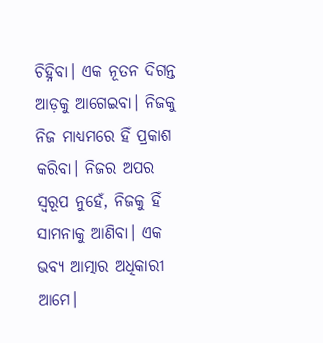ଚିହ୍ନିବା। ଏକ ନୂତନ ଦିଗନ୍ତ ଆଡ଼କୁ ଆଗେଇବା। ନିଜକୁ ନିଜ ମାଧ୍ୟମରେ ହିଁ ପ୍ରକାଶ କରିବା। ନିଜର ଅପର ସ୍ବରୂପ ନୁହେଁ, ନିଜକୁ ହିଁ ସାମନାକୁ ଆଣିବା। ଏକ ଭବ୍ୟ ଆତ୍ମାର ଅଧିକାରୀ ଆମେ।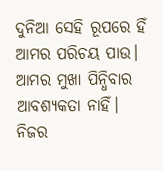ଦୁନିଆ ସେହି ରୂପରେ ହିଁ ଆମର ପରିଚୟ ପାଉ। ଆମର ମୁଖା ପିନ୍ଧିବାର ଆବଶ୍ୟକତା ନାହିଁ। ନିଜର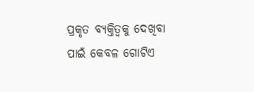ପ୍ରକୃତ ବ୍ୟକ୍ତିତ୍ବକୁ ଦେଖିବା ପାଇଁ କେବଳ ଗୋଟିଏ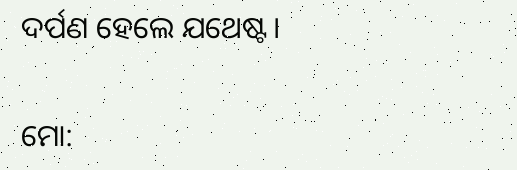ଦର୍ପଣ ହେଲେ ଯଥେଷ୍ଟ।

ମୋ: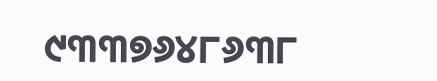୯୩୩୭୬୪୮୬୩୮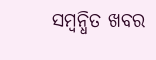ସମ୍ବନ୍ଧିତ ଖବର